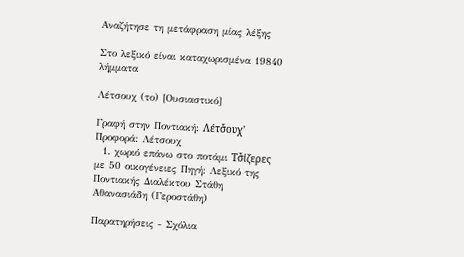Αναζήτησε τη μετάφραση μίας λέξης

Στο λεξικό είναι καταχωρισμένα 19840 λήμματα

Λέτσουχ (το) [Ουσιαστικό]

Γραφή στην Ποντιακή: Λέτσ̌ουχ' Προφορά: Λέτσουχ
  1. χωριό επάνω στο ποτάμι Τσ̌ίζερες με 50 οικογένειες Πηγή: Λεξικό της Ποντιακής Διαλέκτου Στάθη Αθανασιάδη (Γεροστάθη)

Παρατηρήσεις - Σχόλια